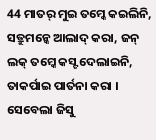44 ମାତର୍ ମୁଇ ତମ୍କେ କଇଲିନି, ସତ୍ରୁମନ୍କେ ଆଲାଦ୍ କରା, ଜନ୍ ଲକ୍ ତମ୍କେ କସ୍ଟ ଦେଲାଇନି, ତାକର୍ପାଇ ପାର୍ତନା କରା ।
ସେବେଲା ଜିସୁ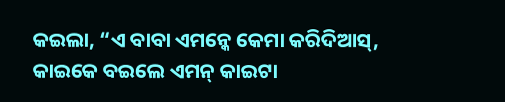କଇଲା, “ଏ ବାବା ଏମନ୍କେ କେମା କରିଦିଆସ୍, କାଇକେ ବଇଲେ ଏମନ୍ କାଇଟା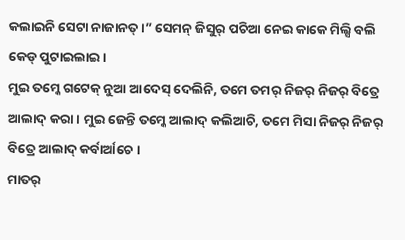କଲାଇନି ସେଟା ନାଜାନତ୍ ।” ସେମନ୍ ଜିସୁର୍ ପଚିଆ ନେଇ କାକେ ମିଲ୍ସି ବଲି କେଡ୍ ପୁଟାଇଲାଇ ।
ମୁଇ ତମ୍କେ ଗଟେକ୍ ନୁଆ ଆଦେସ୍ ଦେଲିନି, ତମେ ତମର୍ ନିଜର୍ ନିଜର୍ ବିତ୍ରେ ଆଲାଦ୍ କରା । ମୁଇ ଜେନ୍ତି ତମ୍କେ ଆଲାଦ୍ କଲିଆଚି, ତମେ ମିସା ନିଜର୍ ନିଜର୍ ବିତ୍ରେ ଆଲାଦ୍ କର୍ବାର୍ଆଚେ ।
ମାତର୍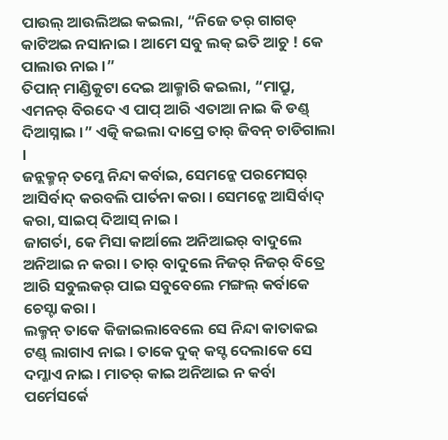ପାଉଲ୍ ଆଉଲିଅଇ କଇଲା, “ନିଜେ ତର୍ ଗାଗଡ୍ କାଟିଅଇ ନସାନାଇ । ଆମେ ସବୁ ଲକ୍ ଇତି ଆଚୁ ! କେ ପାଲାଉ ନାଇ ।”
ତିପାନ୍ ମାଣ୍ଡିକୁଟା ଦେଇ ଆକ୍ମାରି କଇଲା, “ମାପ୍ରୁ, ଏମନର୍ ବିରଦେ ଏ ପାପ୍ ଆରି ଏତାଆ ନାଇ କି ଡଣ୍ଡ୍ ଦିଆସ୍ନାଇ ।” ଏତ୍କି କଇଲା ଦାପ୍ରେ ତାର୍ ଜିବନ୍ ଚାଡିଗାଲା ।
ଜନ୍ଲକ୍ମନ୍ ତମ୍କେ ନିନ୍ଦା କର୍ବାଇ, ସେମନ୍କେ ପରମେସର୍ ଆସିର୍ବାଦ୍ କରବଲି ପାର୍ତନା କରା । ସେମନ୍କେ ଆସିର୍ବାଦ୍ କରା, ସାଇପ୍ ଦିଆସ୍ ନାଇ ।
ଜାଗର୍ତା, କେ ମିସା କାର୍ଆଲେ ଅନିଆଇର୍ ବାଦୁଲେ ଅନିଆଇ ନ କରା । ତାର୍ ବାଦୁଲେ ନିଜର୍ ନିଜର୍ ବିତ୍ରେ ଆରି ସବୁଲକର୍ ପାଇ ସବୁବେଲେ ମଙ୍ଗଲ୍ କର୍ବାକେ ଚେସ୍ଟା କରା ।
ଲକ୍ମନ୍ ତାକେ କିଜାଇଲାବେଲେ ସେ ନିନ୍ଦା କାତାକଇ ଟଣ୍ଡ୍ ଲାଗାଏ ନାଇ । ତାକେ ଦୁକ୍ କସ୍ଟ ଦେଲାକେ ସେ ଦମ୍କାଏ ନାଇ । ମାତର୍ କାଇ ଅନିଆଇ ନ କର୍ବା ପର୍ମେସର୍କେ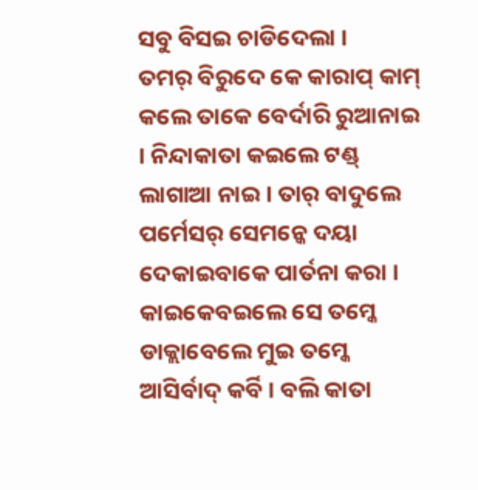ସବୁ ବିସଇ ଚାଡିଦେଲା ।
ତମର୍ ବିରୁଦେ କେ କାରାପ୍ କାମ୍ କଲେ ତାକେ ବେର୍ଦାରି ରୁଆନାଇ । ନିନ୍ଦାକାତା କଇଲେ ଟଣ୍ଡ୍ ଲାଗାଆ ନାଇ । ତାର୍ ବାଦୁଲେ ପର୍ମେସର୍ ସେମନ୍କେ ଦୟା ଦେକାଇବାକେ ପାର୍ତନା କରା । କାଇକେବଇଲେ ସେ ତମ୍କେ ଡାକ୍ଲାବେଲେ ମୁଇ ତମ୍କେ ଆସିର୍ବାଦ୍ କର୍ବି । ବଲି କାତା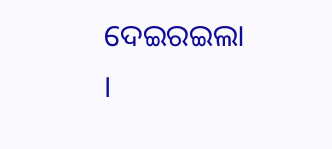ଦେଇରଇଲା ।